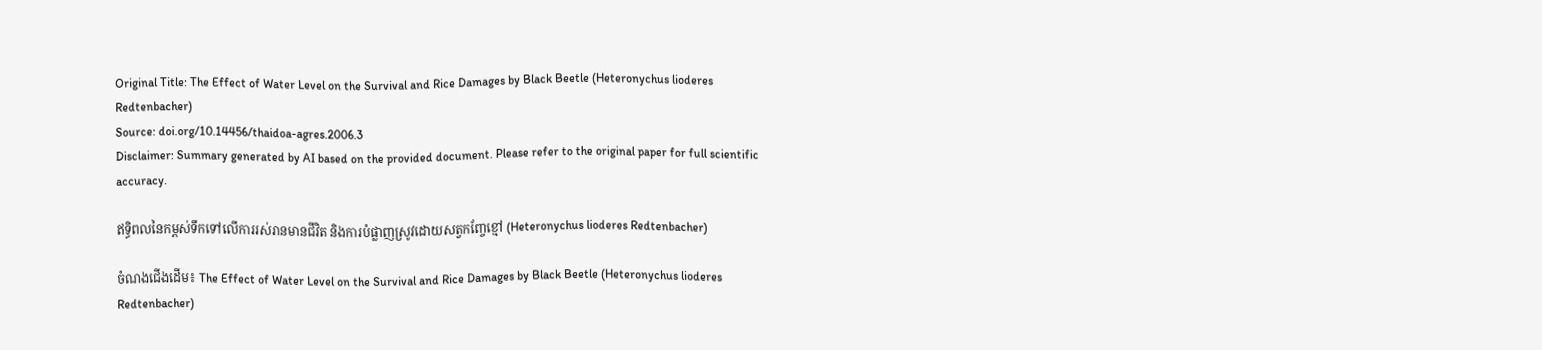Original Title: The Effect of Water Level on the Survival and Rice Damages by Black Beetle (Heteronychus lioderes Redtenbacher)
Source: doi.org/10.14456/thaidoa-agres.2006.3
Disclaimer: Summary generated by AI based on the provided document. Please refer to the original paper for full scientific accuracy.

ឥទ្ធិពលនៃកម្ពស់ទឹកទៅលើការរស់រានមានជីវិត និងការបំផ្លាញស្រូវដោយសត្វកញ្ចែខ្មៅ (Heteronychus lioderes Redtenbacher)

ចំណងជើងដើម៖ The Effect of Water Level on the Survival and Rice Damages by Black Beetle (Heteronychus lioderes Redtenbacher)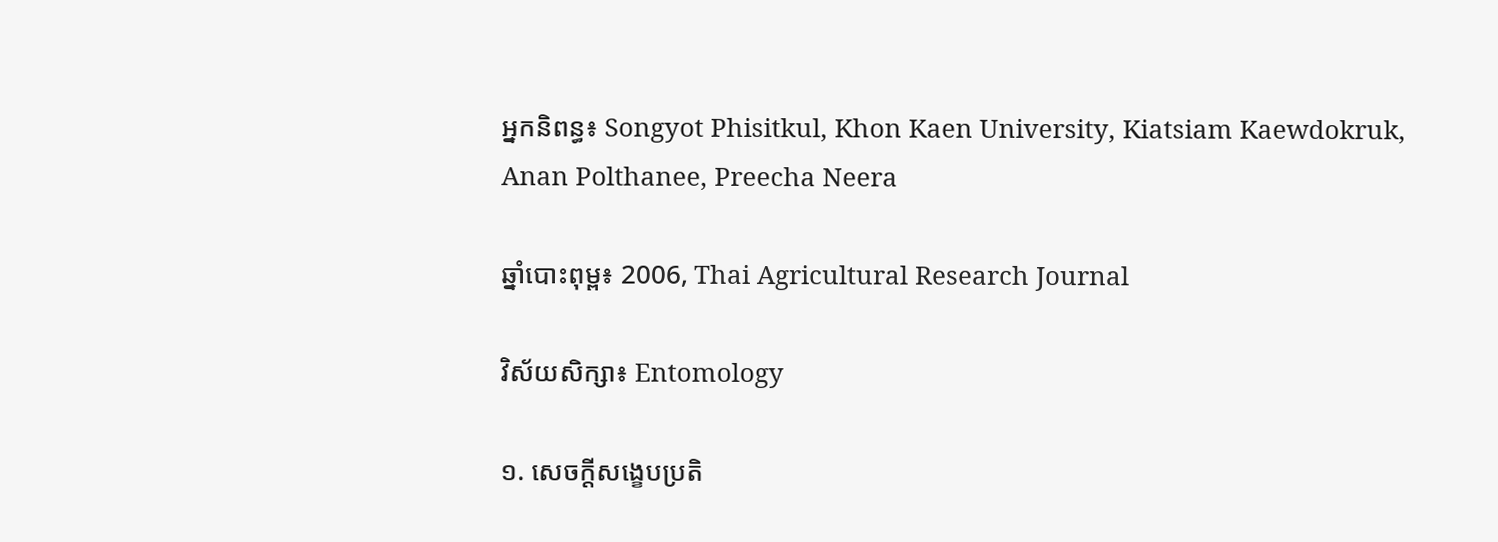អ្នកនិពន្ធ៖ Songyot Phisitkul, Khon Kaen University, Kiatsiam Kaewdokruk, Anan Polthanee, Preecha Neera

ឆ្នាំបោះពុម្ព៖ 2006, Thai Agricultural Research Journal

វិស័យសិក្សា៖ Entomology

១. សេចក្តីសង្ខេបប្រតិ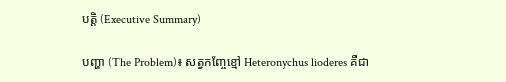បត្តិ (Executive Summary)

បញ្ហា (The Problem)៖ សត្វកញ្ចែខ្មៅ Heteronychus lioderes គឺជា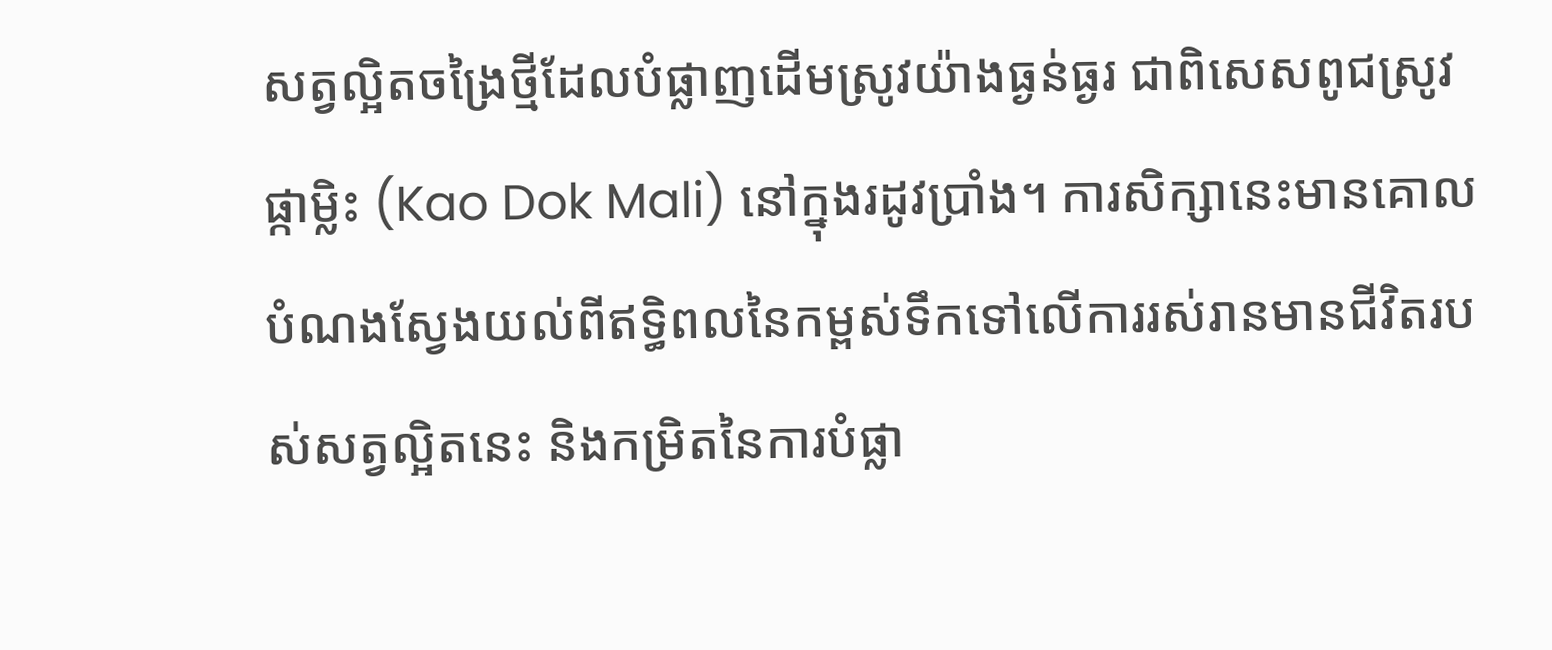សត្វល្អិតចង្រៃថ្មីដែលបំផ្លាញដើមស្រូវយ៉ាងធ្ងន់ធ្ងរ ជាពិសេសពូជស្រូវផ្កាម្លិះ (Kao Dok Mali) នៅក្នុងរដូវប្រាំង។ ការសិក្សានេះមានគោលបំណងស្វែងយល់ពីឥទ្ធិពលនៃកម្ពស់ទឹកទៅលើការរស់រានមានជីវិតរបស់សត្វល្អិតនេះ និងកម្រិតនៃការបំផ្លា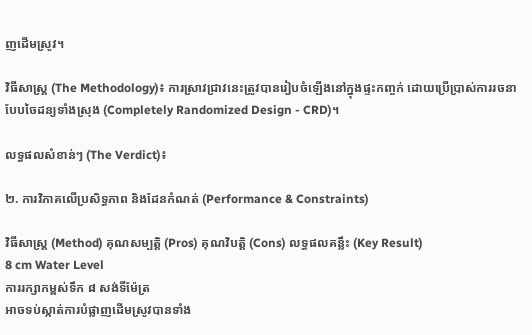ញដើមស្រូវ។

វិធីសាស្ត្រ (The Methodology)៖ ការស្រាវជ្រាវនេះត្រូវបានរៀបចំឡើងនៅក្នុងផ្ទះកញ្ចក់ ដោយប្រើប្រាស់ការរចនាបែបចៃដន្យទាំងស្រុង (Completely Randomized Design - CRD)។

លទ្ធផលសំខាន់ៗ (The Verdict)៖

២. ការវិភាគលើប្រសិទ្ធភាព និងដែនកំណត់ (Performance & Constraints)

វិធីសាស្ត្រ (Method) គុណសម្បត្តិ (Pros) គុណវិបត្តិ (Cons) លទ្ធផលគន្លឹះ (Key Result)
8 cm Water Level
ការរក្សាកម្ពស់ទឹក ៨ សង់ទីម៉ែត្រ
អាចទប់ស្កាត់ការបំផ្លាញដើមស្រូវបានទាំង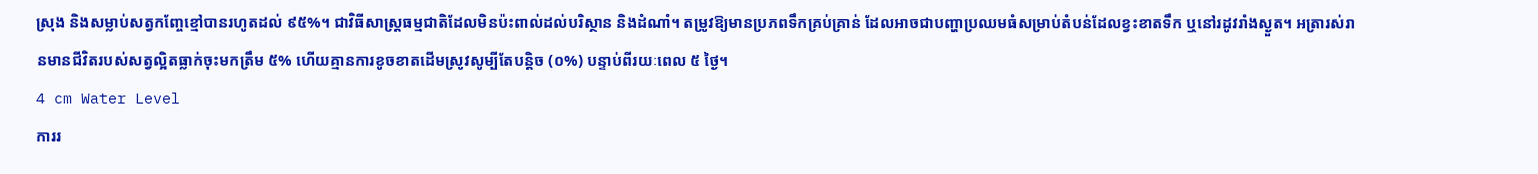ស្រុង និងសម្លាប់សត្វកញ្ចែខ្មៅបានរហូតដល់ ៩៥%។ ជាវិធីសាស្ត្រធម្មជាតិដែលមិនប៉ះពាល់ដល់បរិស្ថាន និងដំណាំ។ តម្រូវឱ្យមានប្រភពទឹកគ្រប់គ្រាន់ ដែលអាចជាបញ្ហាប្រឈមធំសម្រាប់តំបន់ដែលខ្វះខាតទឹក ឬនៅរដូវរាំងស្ងួត។ អត្រារស់រានមានជីវិតរបស់សត្វល្អិតធ្លាក់ចុះមកត្រឹម ៥% ហើយគ្មានការខូចខាតដើមស្រូវសូម្បីតែបន្តិច (០%) បន្ទាប់ពីរយៈពេល ៥ ថ្ងៃ។
4 cm Water Level
ការរ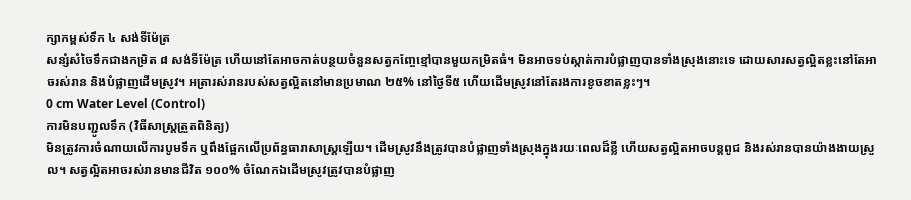ក្សាកម្ពស់ទឹក ៤ សង់ទីម៉ែត្រ
សន្សំសំចៃទឹកជាងកម្រិត ៨ សង់ទីម៉ែត្រ ហើយនៅតែអាចកាត់បន្ថយចំនួនសត្វកញ្ចែខ្មៅបានមួយកម្រិតធំ។ មិនអាចទប់ស្កាត់ការបំផ្លាញបានទាំងស្រុងនោះទេ ដោយសារសត្វល្អិតខ្លះនៅតែអាចរស់រាន និងបំផ្លាញដើមស្រូវ។ អត្រារស់រានរបស់សត្វល្អិតនៅមានប្រមាណ ២៥% នៅថ្ងៃទី៥ ហើយដើមស្រូវនៅតែរងការខូចខាតខ្លះៗ។
0 cm Water Level (Control)
ការមិនបញ្ជូលទឹក (វិធីសាស្ត្រត្រួតពិនិត្យ)
មិនត្រូវការចំណាយលើការបូមទឹក ឬពឹងផ្អែកលើប្រព័ន្ធធារាសាស្ត្រឡើយ។ ដើមស្រូវនឹងត្រូវបានបំផ្លាញទាំងស្រុងក្នុងរយៈពេលដ៏ខ្លី ហើយសត្វល្អិតអាចបន្តពូជ និងរស់រានបានយ៉ាងងាយស្រួល។ សត្វល្អិតអាចរស់រានមានជីវិត ១០០% ចំណែកឯដើមស្រូវត្រូវបានបំផ្លាញ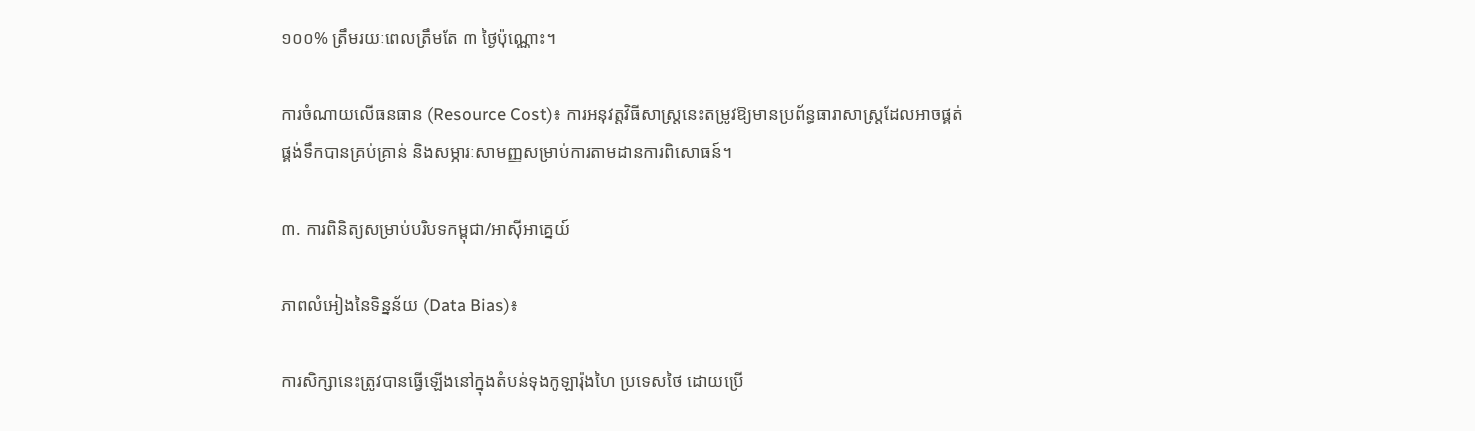១០០% ត្រឹមរយៈពេលត្រឹមតែ ៣ ថ្ងៃប៉ុណ្ណោះ។

ការចំណាយលើធនធាន (Resource Cost)៖ ការអនុវត្តវិធីសាស្ត្រនេះតម្រូវឱ្យមានប្រព័ន្ធធារាសាស្ត្រដែលអាចផ្គត់ផ្គង់ទឹកបានគ្រប់គ្រាន់ និងសម្ភារៈសាមញ្ញសម្រាប់ការតាមដានការពិសោធន៍។

៣. ការពិនិត្យសម្រាប់បរិបទកម្ពុជា/អាស៊ីអាគ្នេយ៍

ភាពលំអៀងនៃទិន្នន័យ (Data Bias)៖

ការសិក្សានេះត្រូវបានធ្វើឡើងនៅក្នុងតំបន់ទុងកូឡារ៉ុងហៃ ប្រទេសថៃ ដោយប្រើ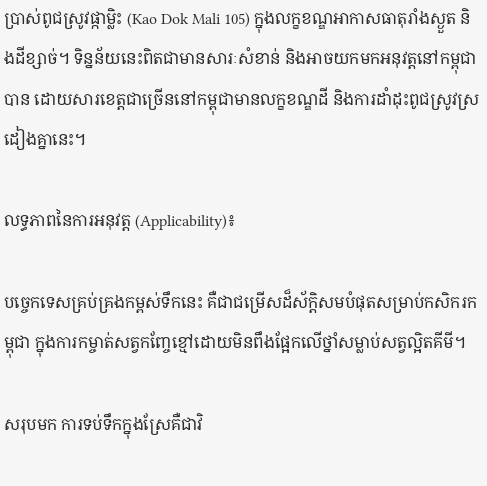ប្រាស់ពូជស្រូវផ្កាម្លិះ (Kao Dok Mali 105) ក្នុងលក្ខខណ្ឌអាកាសធាតុរាំងស្ងួត និងដីខ្សាច់។ ទិន្នន័យនេះពិតជាមានសារៈសំខាន់ និងអាចយកមកអនុវត្តនៅកម្ពុជាបាន ដោយសារខេត្តជាច្រើននៅកម្ពុជាមានលក្ខខណ្ឌដី និងការដាំដុះពូជស្រូវស្រដៀងគ្នានេះ។

លទ្ធភាពនៃការអនុវត្ត (Applicability)៖

បច្ចេកទេសគ្រប់គ្រងកម្ពស់ទឹកនេះ គឺជាជម្រើសដ៏ស័ក្តិសមបំផុតសម្រាប់កសិករកម្ពុជា ក្នុងការកម្ចាត់សត្វកញ្ចែខ្មៅដោយមិនពឹងផ្អែកលើថ្នាំសម្លាប់សត្វល្អិតគីមី។

សរុបមក ការទប់ទឹកក្នុងស្រែគឺជាវិ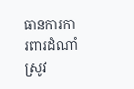ធានការការពារដំណាំស្រូវ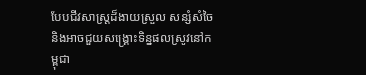បែបជីវសាស្ត្រដ៏ងាយស្រួល សន្សំសំចៃ និងអាចជួយសង្គ្រោះទិន្នផលស្រូវនៅកម្ពុជា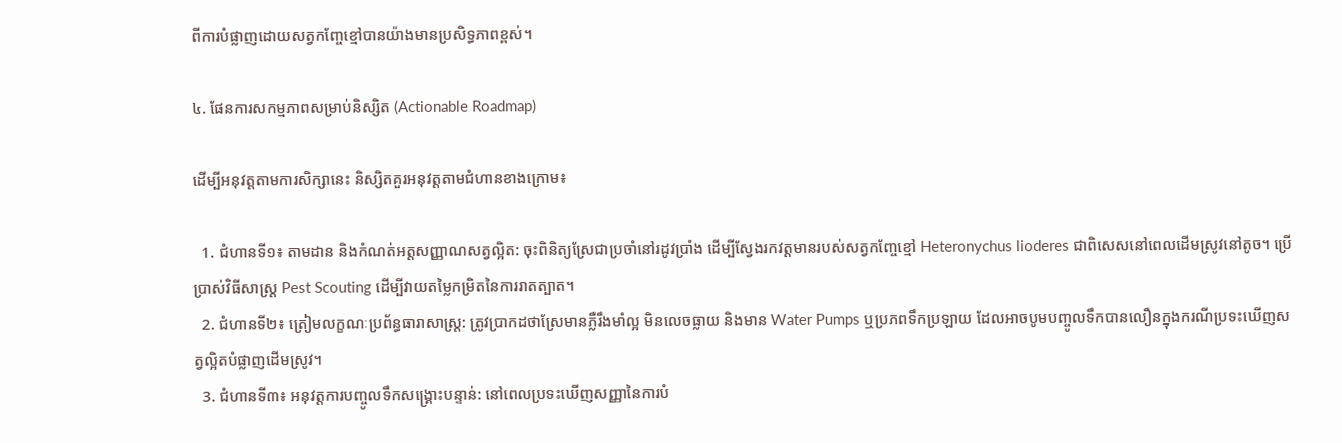ពីការបំផ្លាញដោយសត្វកញ្ចែខ្មៅបានយ៉ាងមានប្រសិទ្ធភាពខ្ពស់។

៤. ផែនការសកម្មភាពសម្រាប់និស្សិត (Actionable Roadmap)

ដើម្បីអនុវត្តតាមការសិក្សានេះ និស្សិតគួរអនុវត្តតាមជំហានខាងក្រោម៖

  1. ជំហានទី១៖ តាមដាន និងកំណត់អត្តសញ្ញាណសត្វល្អិត: ចុះពិនិត្យស្រែជាប្រចាំនៅរដូវប្រាំង ដើម្បីស្វែងរកវត្តមានរបស់សត្វកញ្ចែខ្មៅ Heteronychus lioderes ជាពិសេសនៅពេលដើមស្រូវនៅតូច។ ប្រើប្រាស់វិធីសាស្ត្រ Pest Scouting ដើម្បីវាយតម្លៃកម្រិតនៃការរាតត្បាត។
  2. ជំហានទី២៖ ត្រៀមលក្ខណៈប្រព័ន្ធធារាសាស្ត្រ: ត្រូវប្រាកដថាស្រែមានភ្លឺរឹងមាំល្អ មិនលេចធ្លាយ និងមាន Water Pumps ឬប្រភពទឹកប្រឡាយ ដែលអាចបូមបញ្ចូលទឹកបានលឿនក្នុងករណីប្រទះឃើញសត្វល្អិតបំផ្លាញដើមស្រូវ។
  3. ជំហានទី៣៖ អនុវត្តការបញ្ចូលទឹកសង្គ្រោះបន្ទាន់: នៅពេលប្រទះឃើញសញ្ញានៃការបំ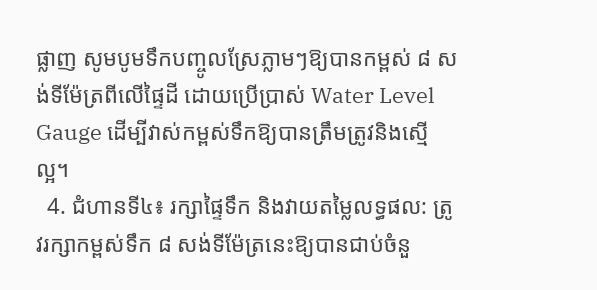ផ្លាញ សូមបូមទឹកបញ្ចូលស្រែភ្លាមៗឱ្យបានកម្ពស់ ៨ សង់ទីម៉ែត្រពីលើផ្ទៃដី ដោយប្រើប្រាស់ Water Level Gauge ដើម្បីវាស់កម្ពស់ទឹកឱ្យបានត្រឹមត្រូវនិងស្មើល្អ។
  4. ជំហានទី៤៖ រក្សាផ្ទៃទឹក និងវាយតម្លៃលទ្ធផល: ត្រូវរក្សាកម្ពស់ទឹក ៨ សង់ទីម៉ែត្រនេះឱ្យបានជាប់ចំនួ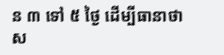ន ៣ ទៅ ៥ ថ្ងៃ ដើម្បីធានាថាស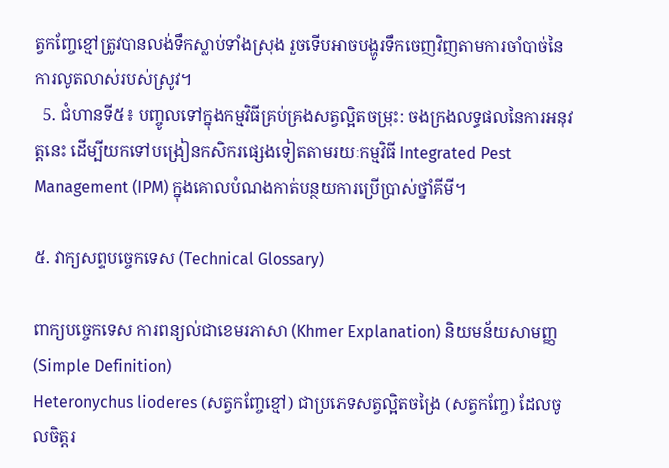ត្វកញ្ចែខ្មៅត្រូវបានលង់ទឹកស្លាប់ទាំងស្រុង រួចទើបអាចបង្ហូរទឹកចេញវិញតាមការចាំបាច់នៃការលូតលាស់របស់ស្រូវ។
  5. ជំហានទី៥៖ បញ្ចូលទៅក្នុងកម្មវិធីគ្រប់គ្រងសត្វល្អិតចម្រុះ: ចងក្រងលទ្ធផលនៃការអនុវត្តនេះ ដើម្បីយកទៅបង្រៀនកសិករផ្សេងទៀតតាមរយៈកម្មវិធី Integrated Pest Management (IPM) ក្នុងគោលបំណងកាត់បន្ថយការប្រើប្រាស់ថ្នាំគីមី។

៥. វាក្យសព្ទបច្ចេកទេស (Technical Glossary)

ពាក្យបច្ចេកទេស ការពន្យល់ជាខេមរភាសា (Khmer Explanation) និយមន័យសាមញ្ញ (Simple Definition)
Heteronychus lioderes (សត្វកញ្ចែខ្មៅ) ជាប្រភេទសត្វល្អិតចង្រៃ (សត្វកញ្ចែ) ដែលចូលចិត្តរ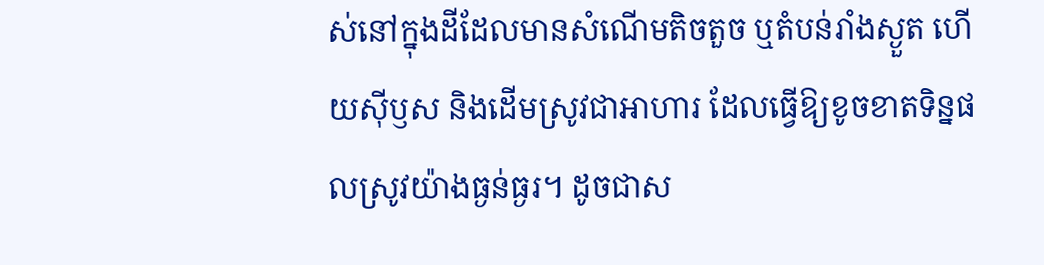ស់នៅក្នុងដីដែលមានសំណើមតិចតួច ឬតំបន់រាំងស្ងួត ហើយស៊ីឫស និងដើមស្រូវជាអាហារ ដែលធ្វើឱ្យខូចខាតទិន្នផលស្រូវយ៉ាងធ្ងន់ធ្ងរ។ ដូចជាស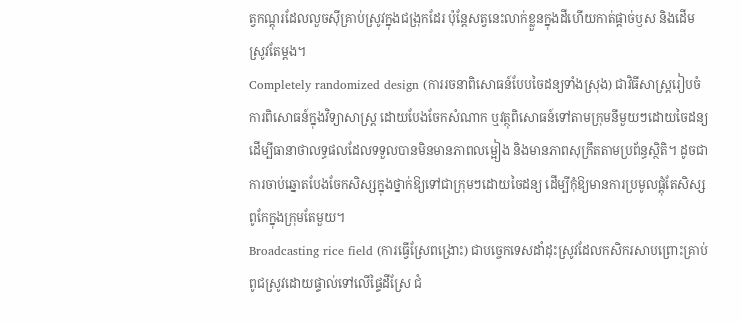ត្វកណ្តុរដែលលួចស៊ីគ្រាប់ស្រូវក្នុងជង្រុកដែរ ប៉ុន្តែសត្វនេះលាក់ខ្លួនក្នុងដីហើយកាត់ផ្តាច់ឫស និងដើមស្រូវតែម្តង។
Completely randomized design (ការរចនាពិសោធន៍បែបចៃដន្យទាំងស្រុង) ជាវិធីសាស្ត្ររៀបចំការពិសោធន៍ក្នុងវិទ្យាសាស្ត្រ ដោយបែងចែកសំណាក ឬវត្ថុពិសោធន៍ទៅតាមក្រុមនីមួយៗដោយចៃដន្យ ដើម្បីធានាថាលទ្ធផលដែលទទួលបានមិនមានភាពលម្អៀង និងមានភាពសុក្រឹតតាមប្រព័ន្ធស្ថិតិ។ ដូចជាការចាប់ឆ្នោតបែងចែកសិស្សក្នុងថ្នាក់ឱ្យទៅជាក្រុមៗដោយចៃដន្យ ដើម្បីកុំឱ្យមានការប្រមូលផ្តុំតែសិស្សពូកែក្នុងក្រុមតែមួយ។
Broadcasting rice field (ការធ្វើស្រែពង្រោះ) ជាបច្ចេកទេសដាំដុះស្រូវដែលកសិករសាបព្រោះគ្រាប់ពូជស្រូវដោយផ្ទាល់ទៅលើផ្ទៃដីស្រែ ជំ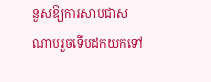នួសឱ្យការសាបជាសណាបរួចទើបដកយកទៅ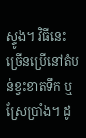ស្ទូង។ វិធីនេះច្រើនប្រើនៅតំបន់ខ្វះខាតទឹក ឬស្រែប្រាំង។ ដូ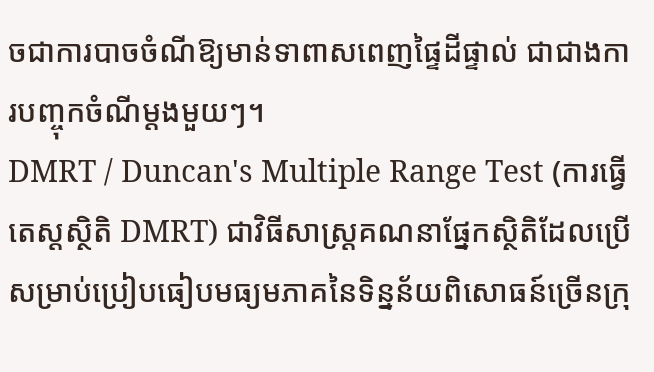ចជាការបាចចំណីឱ្យមាន់ទាពាសពេញផ្ទៃដីផ្ទាល់ ជាជាងការបញ្ចុកចំណីម្តងមួយៗ។
DMRT / Duncan's Multiple Range Test (ការធ្វើតេស្តស្ថិតិ DMRT) ជាវិធីសាស្ត្រគណនាផ្នែកស្ថិតិដែលប្រើសម្រាប់ប្រៀបធៀបមធ្យមភាគនៃទិន្នន័យពិសោធន៍ច្រើនក្រុ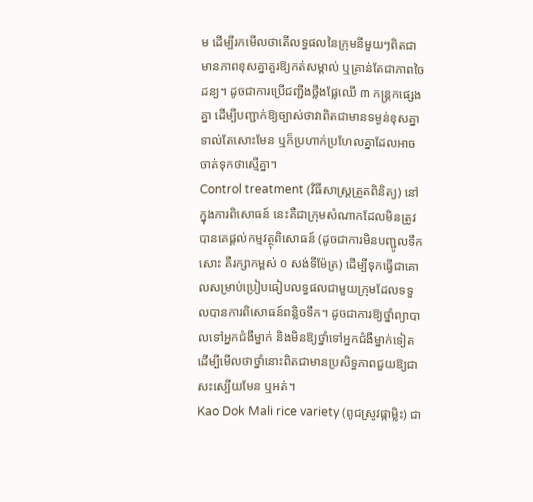ម ដើម្បីរកមើលថាតើលទ្ធផលនៃក្រុមនីមួយៗពិតជាមានភាពខុសគ្នាគួរឱ្យកត់សម្គាល់ ឬគ្រាន់តែជាភាពចៃដន្យ។ ដូចជាការប្រើជញ្ជីងថ្លឹងផ្លែឈើ ៣ កន្ត្រកផ្សេងគ្នា ដើម្បីបញ្ជាក់ឱ្យច្បាស់ថាវាពិតជាមានទម្ងន់ខុសគ្នាទាល់តែសោះមែន ឬក៏ប្រហាក់ប្រហែលគ្នាដែលអាចចាត់ទុកថាស្មើគ្នា។
Control treatment (វិធីសាស្ត្រត្រួតពិនិត្យ) នៅក្នុងការពិសោធន៍ នេះគឺជាក្រុមសំណាកដែលមិនត្រូវបានគេផ្តល់កម្មវត្ថុពិសោធន៍ (ដូចជាការមិនបញ្ជូលទឹកសោះ គឺរក្សាកម្ពស់ ០ សង់ទីម៉ែត្រ) ដើម្បីទុកធ្វើជាគោលសម្រាប់ប្រៀបធៀបលទ្ធផលជាមួយក្រុមដែលទទួលបានការពិសោធន៍ពន្លិចទឹក។ ដូចជាការឱ្យថ្នាំព្យាបាលទៅអ្នកជំងឺម្នាក់ និងមិនឱ្យថ្នាំទៅអ្នកជំងឺម្នាក់ទៀត ដើម្បីមើលថាថ្នាំនោះពិតជាមានប្រសិទ្ធភាពជួយឱ្យជាសះស្បើយមែន ឬអត់។
Kao Dok Mali rice variety (ពូជស្រូវផ្កាម្លិះ) ជា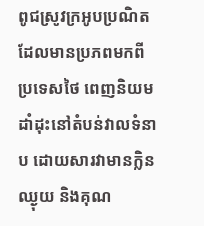ពូជស្រូវក្រអូបប្រណិតដែលមានប្រភពមកពីប្រទេសថៃ ពេញនិយមដាំដុះនៅតំបន់វាលទំនាប ដោយសារវាមានក្លិនឈ្ងុយ និងគុណ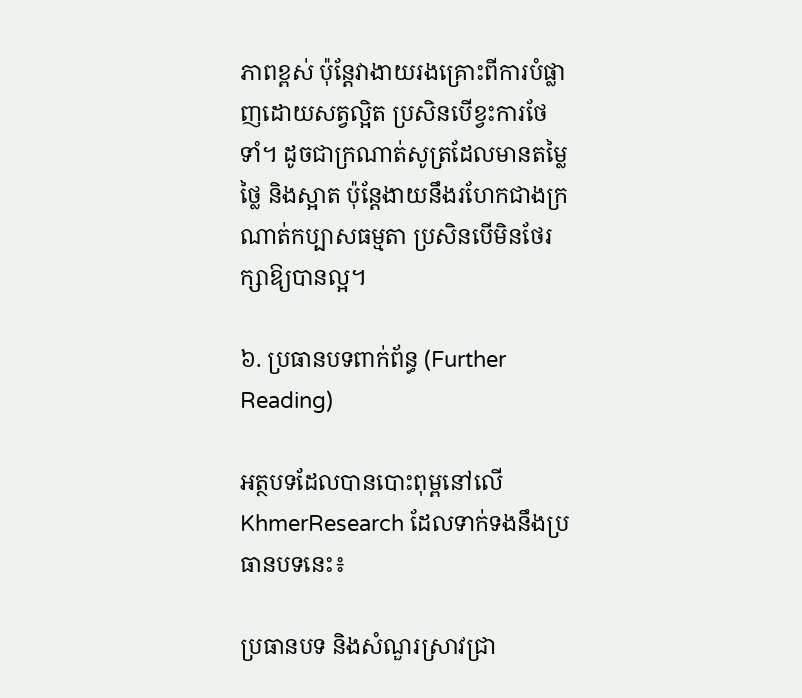ភាពខ្ពស់ ប៉ុន្តែវាងាយរងគ្រោះពីការបំផ្លាញដោយសត្វល្អិត ប្រសិនបើខ្វះការថែទាំ។ ដូចជាក្រណាត់សូត្រដែលមានតម្លៃថ្លៃ និងស្អាត ប៉ុន្តែងាយនឹងរហែកជាងក្រណាត់កប្បាសធម្មតា ប្រសិនបើមិនថែរក្សាឱ្យបានល្អ។

៦. ប្រធានបទពាក់ព័ន្ធ (Further Reading)

អត្ថបទដែលបានបោះពុម្ពនៅលើ KhmerResearch ដែលទាក់ទងនឹងប្រធានបទនេះ៖

ប្រធានបទ និងសំណួរស្រាវជ្រា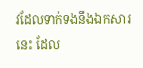វដែលទាក់ទងនឹងឯកសារនេះ ដែល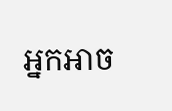អ្នកអាច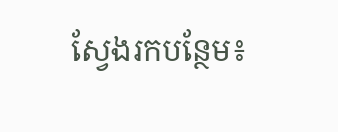ស្វែងរកបន្ថែម៖